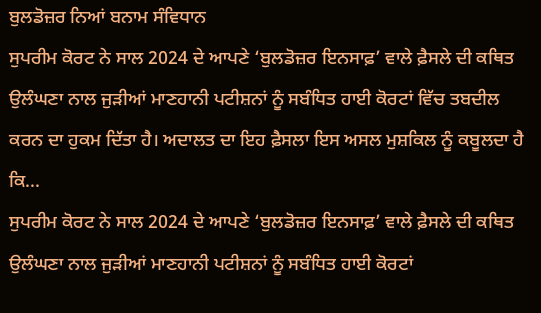ਬੁਲਡੋਜ਼ਰ ਨਿਆਂ ਬਨਾਮ ਸੰਵਿਧਾਨ
ਸੁਪਰੀਮ ਕੋਰਟ ਨੇ ਸਾਲ 2024 ਦੇ ਆਪਣੇ ‘ਬੁਲਡੋਜ਼ਰ ਇਨਸਾਫ਼’ ਵਾਲੇ ਫ਼ੈਸਲੇ ਦੀ ਕਥਿਤ ਉਲੰਘਣਾ ਨਾਲ ਜੁੜੀਆਂ ਮਾਣਹਾਨੀ ਪਟੀਸ਼ਨਾਂ ਨੂੰ ਸਬੰਧਿਤ ਹਾਈ ਕੋਰਟਾਂ ਵਿੱਚ ਤਬਦੀਲ ਕਰਨ ਦਾ ਹੁਕਮ ਦਿੱਤਾ ਹੈ। ਅਦਾਲਤ ਦਾ ਇਹ ਫ਼ੈਸਲਾ ਇਸ ਅਸਲ ਮੁਸ਼ਕਿਲ ਨੂੰ ਕਬੂਲਦਾ ਹੈ ਕਿ...
ਸੁਪਰੀਮ ਕੋਰਟ ਨੇ ਸਾਲ 2024 ਦੇ ਆਪਣੇ ‘ਬੁਲਡੋਜ਼ਰ ਇਨਸਾਫ਼’ ਵਾਲੇ ਫ਼ੈਸਲੇ ਦੀ ਕਥਿਤ ਉਲੰਘਣਾ ਨਾਲ ਜੁੜੀਆਂ ਮਾਣਹਾਨੀ ਪਟੀਸ਼ਨਾਂ ਨੂੰ ਸਬੰਧਿਤ ਹਾਈ ਕੋਰਟਾਂ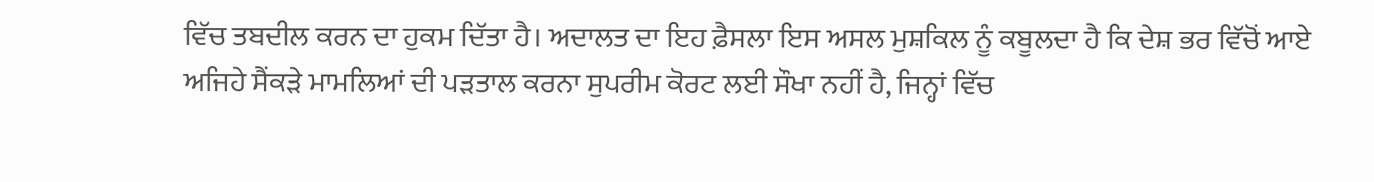ਵਿੱਚ ਤਬਦੀਲ ਕਰਨ ਦਾ ਹੁਕਮ ਦਿੱਤਾ ਹੈ। ਅਦਾਲਤ ਦਾ ਇਹ ਫ਼ੈਸਲਾ ਇਸ ਅਸਲ ਮੁਸ਼ਕਿਲ ਨੂੰ ਕਬੂਲਦਾ ਹੈ ਕਿ ਦੇਸ਼ ਭਰ ਵਿੱਚੋਂ ਆਏ ਅਜਿਹੇ ਸੈਂਕੜੇ ਮਾਮਲਿਆਂ ਦੀ ਪੜਤਾਲ ਕਰਨਾ ਸੁਪਰੀਮ ਕੋਰਟ ਲਈ ਸੌਖਾ ਨਹੀਂ ਹੈ, ਜਿਨ੍ਹਾਂ ਵਿੱਚ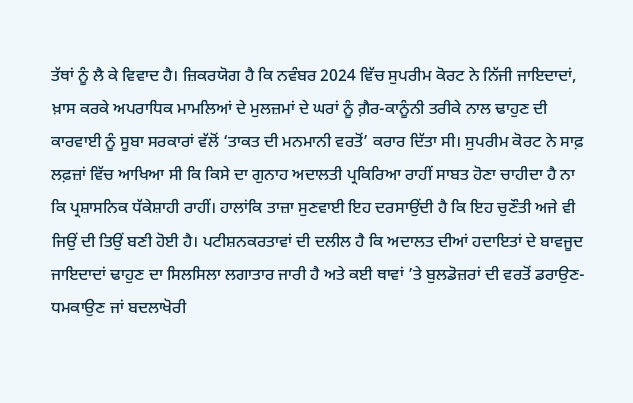ਤੱਥਾਂ ਨੂੰ ਲੈ ਕੇ ਵਿਵਾਦ ਹੈ। ਜ਼ਿਕਰਯੋਗ ਹੈ ਕਿ ਨਵੰਬਰ 2024 ਵਿੱਚ ਸੁਪਰੀਮ ਕੋਰਟ ਨੇ ਨਿੱਜੀ ਜਾਇਦਾਦਾਂ, ਖ਼ਾਸ ਕਰਕੇ ਅਪਰਾਧਿਕ ਮਾਮਲਿਆਂ ਦੇ ਮੁਲਜ਼ਮਾਂ ਦੇ ਘਰਾਂ ਨੂੰ ਗ਼ੈਰ-ਕਾਨੂੰਨੀ ਤਰੀਕੇ ਨਾਲ ਢਾਹੁਣ ਦੀ ਕਾਰਵਾਈ ਨੂੰ ਸੂਬਾ ਸਰਕਾਰਾਂ ਵੱਲੋਂ ‘ਤਾਕਤ ਦੀ ਮਨਮਾਨੀ ਵਰਤੋਂ’ ਕਰਾਰ ਦਿੱਤਾ ਸੀ। ਸੁਪਰੀਮ ਕੋਰਟ ਨੇ ਸਾਫ਼ ਲਫ਼ਜ਼ਾਂ ਵਿੱਚ ਆਖਿਆ ਸੀ ਕਿ ਕਿਸੇ ਦਾ ਗੁਨਾਹ ਅਦਾਲਤੀ ਪ੍ਰਕਿਰਿਆ ਰਾਹੀਂ ਸਾਬਤ ਹੋਣਾ ਚਾਹੀਦਾ ਹੈ ਨਾ ਕਿ ਪ੍ਰਸ਼ਾਸਨਿਕ ਧੱਕੇਸ਼ਾਹੀ ਰਾਹੀਂ। ਹਾਲਾਂਕਿ ਤਾਜ਼ਾ ਸੁਣਵਾਈ ਇਹ ਦਰਸਾਉਂਦੀ ਹੈ ਕਿ ਇਹ ਚੁਣੌਤੀ ਅਜੇ ਵੀ ਜਿਉਂ ਦੀ ਤਿਉਂ ਬਣੀ ਹੋਈ ਹੈ। ਪਟੀਸ਼ਨਕਰਤਾਵਾਂ ਦੀ ਦਲੀਲ ਹੈ ਕਿ ਅਦਾਲਤ ਦੀਆਂ ਹਦਾਇਤਾਂ ਦੇ ਬਾਵਜੂਦ ਜਾਇਦਾਦਾਂ ਢਾਹੁਣ ਦਾ ਸਿਲਸਿਲਾ ਲਗਾਤਾਰ ਜਾਰੀ ਹੈ ਅਤੇ ਕਈ ਥਾਵਾਂ ’ਤੇ ਬੁਲਡੋਜ਼ਰਾਂ ਦੀ ਵਰਤੋਂ ਡਰਾਉਣ-ਧਮਕਾਉਣ ਜਾਂ ਬਦਲਾਖੋਰੀ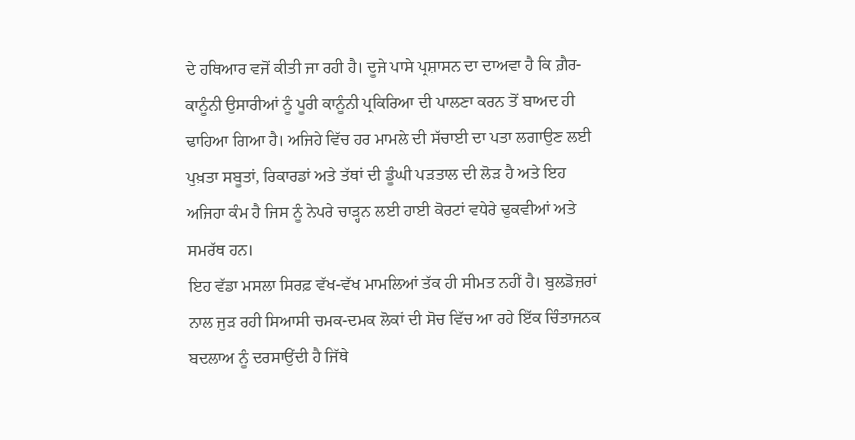ਦੇ ਹਥਿਆਰ ਵਜੋਂ ਕੀਤੀ ਜਾ ਰਹੀ ਹੈ। ਦੂਜੇ ਪਾਸੇ ਪ੍ਰਸ਼ਾਸਨ ਦਾ ਦਾਅਵਾ ਹੈ ਕਿ ਗ਼ੈਰ-ਕਾਨੂੰਨੀ ਉਸਾਰੀਆਂ ਨੂੰ ਪੂਰੀ ਕਾਨੂੰਨੀ ਪ੍ਰਕਿਰਿਆ ਦੀ ਪਾਲਣਾ ਕਰਨ ਤੋਂ ਬਾਅਦ ਹੀ ਢਾਹਿਆ ਗਿਆ ਹੈ। ਅਜਿਹੇ ਵਿੱਚ ਹਰ ਮਾਮਲੇ ਦੀ ਸੱਚਾਈ ਦਾ ਪਤਾ ਲਗਾਉਣ ਲਈ ਪੁਖ਼ਤਾ ਸਬੂਤਾਂ, ਰਿਕਾਰਡਾਂ ਅਤੇ ਤੱਥਾਂ ਦੀ ਡੂੰਘੀ ਪੜਤਾਲ ਦੀ ਲੋੜ ਹੈ ਅਤੇ ਇਹ ਅਜਿਹਾ ਕੰਮ ਹੈ ਜਿਸ ਨੂੰ ਨੇਪਰੇ ਚਾੜ੍ਹਨ ਲਈ ਹਾਈ ਕੋਰਟਾਂ ਵਧੇਰੇ ਢੁਕਵੀਆਂ ਅਤੇ ਸਮਰੱਥ ਹਨ।
ਇਹ ਵੱਡਾ ਮਸਲਾ ਸਿਰਫ਼ ਵੱਖ-ਵੱਖ ਮਾਮਲਿਆਂ ਤੱਕ ਹੀ ਸੀਮਤ ਨਹੀਂ ਹੈ। ਬੁਲਡੋਜ਼ਰਾਂ ਨਾਲ ਜੁੜ ਰਹੀ ਸਿਆਸੀ ਚਮਕ-ਦਮਕ ਲੋਕਾਂ ਦੀ ਸੋਚ ਵਿੱਚ ਆ ਰਹੇ ਇੱਕ ਚਿੰਤਾਜਨਕ ਬਦਲਾਅ ਨੂੰ ਦਰਸਾਉਂਦੀ ਹੈ ਜਿੱਥੇ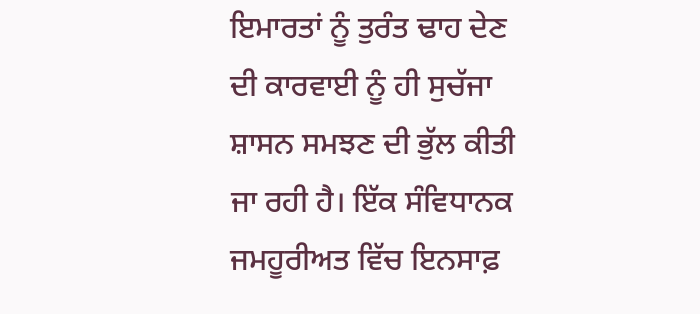ਇਮਾਰਤਾਂ ਨੂੰ ਤੁਰੰਤ ਢਾਹ ਦੇਣ ਦੀ ਕਾਰਵਾਈ ਨੂੰ ਹੀ ਸੁਚੱਜਾ ਸ਼ਾਸਨ ਸਮਝਣ ਦੀ ਭੁੱਲ ਕੀਤੀ ਜਾ ਰਹੀ ਹੈ। ਇੱਕ ਸੰਵਿਧਾਨਕ ਜਮਹੂਰੀਅਤ ਵਿੱਚ ਇਨਸਾਫ਼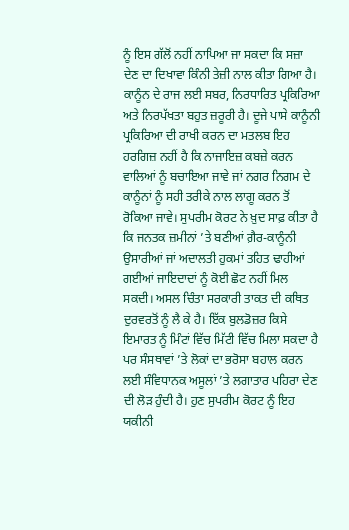ਨੂੰ ਇਸ ਗੱਲੋਂ ਨਹੀਂ ਨਾਪਿਆ ਜਾ ਸਕਦਾ ਕਿ ਸਜ਼ਾ ਦੇਣ ਦਾ ਦਿਖਾਵਾ ਕਿੰਨੀ ਤੇਜ਼ੀ ਨਾਲ ਕੀਤਾ ਗਿਆ ਹੈ। ਕਾਨੂੰਨ ਦੇ ਰਾਜ ਲਈ ਸਬਰ, ਨਿਰਧਾਰਿਤ ਪ੍ਰਕਿਰਿਆ ਅਤੇ ਨਿਰਪੱਖਤਾ ਬਹੁਤ ਜ਼ਰੂਰੀ ਹੈ। ਦੂਜੇ ਪਾਸੇ ਕਾਨੂੰਨੀ ਪ੍ਰਕਿਰਿਆ ਦੀ ਰਾਖੀ ਕਰਨ ਦਾ ਮਤਲਬ ਇਹ ਹਰਗਿਜ਼ ਨਹੀਂ ਹੈ ਕਿ ਨਾਜਾਇਜ਼ ਕਬਜ਼ੇ ਕਰਨ ਵਾਲਿਆਂ ਨੂੰ ਬਚਾਇਆ ਜਾਵੇ ਜਾਂ ਨਗਰ ਨਿਗਮ ਦੇ ਕਾਨੂੰਨਾਂ ਨੂੰ ਸਹੀ ਤਰੀਕੇ ਨਾਲ ਲਾਗੂ ਕਰਨ ਤੋਂ ਰੋਕਿਆ ਜਾਵੇ। ਸੁਪਰੀਮ ਕੋਰਟ ਨੇ ਖ਼ੁਦ ਸਾਫ਼ ਕੀਤਾ ਹੈ ਕਿ ਜਨਤਕ ਜ਼ਮੀਨਾਂ ’ਤੇ ਬਣੀਆਂ ਗ਼ੈਰ-ਕਾਨੂੰਨੀ ਉਸਾਰੀਆਂ ਜਾਂ ਅਦਾਲਤੀ ਹੁਕਮਾਂ ਤਹਿਤ ਢਾਹੀਆਂ ਗਈਆਂ ਜਾਇਦਾਦਾਂ ਨੂੰ ਕੋਈ ਛੋਟ ਨਹੀਂ ਮਿਲ ਸਕਦੀ। ਅਸਲ ਚਿੰਤਾ ਸਰਕਾਰੀ ਤਾਕਤ ਦੀ ਕਥਿਤ ਦੁਰਵਰਤੋਂ ਨੂੰ ਲੈ ਕੇ ਹੈ। ਇੱਕ ਬੁਲਡੋਜ਼ਰ ਕਿਸੇ ਇਮਾਰਤ ਨੂੰ ਮਿੰਟਾਂ ਵਿੱਚ ਮਿੱਟੀ ਵਿੱਚ ਮਿਲਾ ਸਕਦਾ ਹੈ ਪਰ ਸੰਸਥਾਵਾਂ ’ਤੇ ਲੋਕਾਂ ਦਾ ਭਰੋਸਾ ਬਹਾਲ ਕਰਨ ਲਈ ਸੰਵਿਧਾਨਕ ਅਸੂਲਾਂ ’ਤੇ ਲਗਾਤਾਰ ਪਹਿਰਾ ਦੇਣ ਦੀ ਲੋੜ ਹੁੰਦੀ ਹੈ। ਹੁਣ ਸੁਪਰੀਮ ਕੋਰਟ ਨੂੰ ਇਹ ਯਕੀਨੀ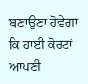ਬਣਾਉਣਾ ਹੋਵੇਗਾ ਕਿ ਹਾਈ ਕੋਰਟਾਂ ਆਪਣੀ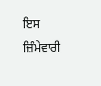ਇਸ ਜ਼ਿੰਮੇਵਾਰੀ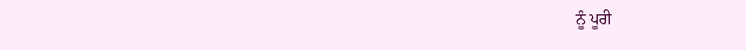ਨੂੰ ਪੂਰੀ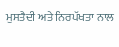ਮੁਸਤੈਦੀ ਅਤੇ ਨਿਰਪੱਖਤਾ ਨਾਲ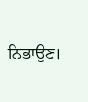ਨਿਭਾਉਣ।